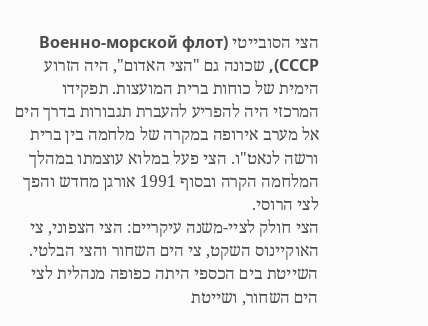הצי הסובייטי (Военно-морской флот СССР), שכונה גם "הצי האדום", היה הזרוע הימית של כוחות ברית המועצות. תפקידו המרכזי היה להפריע להעברת תגבורות בדרך הים אל מערב אירופה במקרה של מלחמה בין ברית ורשה לנאט"ו. הצי פעל במלוא עוצמתו במהלך המלחמה הקרה ובסוף 1991 אורגן מחדש והפך לצי הרוסי.
הצי חולק לציי-משנה עיקריים: הצי הצפוני, צי האוקיינוס השקט, צי הים השחור והצי הבלטי. השייטת בים הכספי היתה כפופה מנהלית לצי הים השחור, ושייטת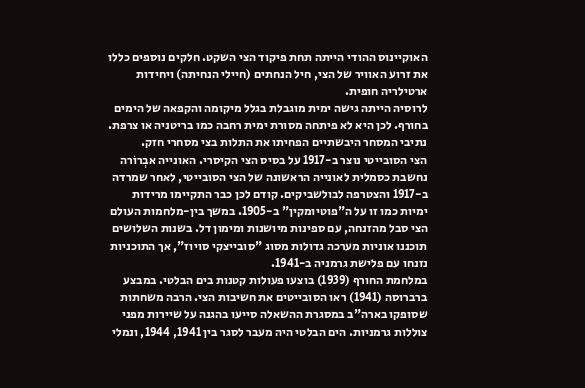האוקיינוס ההודי הייתה תחת פיקוד הצי השקט. חלקים נוספים כללו את זרוע האוויר של הצי, חיל הנחתים (חיילי הנחיתה) ויחידות ארטילריה חופית.
לרוסיה הייתה גישה ימית מוגבלת בגלל מיקומה והקפאה של הימים בחורף. לכן היא לא פיתחה מסורת ימית רחבה כמו בריטניה או צרפת. נתיבי המסחר היבשתיים הפחיתו את התלות בצי מסחרי חזק.
הצי הסובייטי נוצר ב-1917 על בסיס הצי הקיסרי. האונייה אבְרוֹרה נחשבת כסמלית לאונייה הראשונה של הצי הסובייטי, לאחר שמרדה ב-1917 והצטרפה לבולשביקים. קודם לכן כבר התקיימו מרידות ימיות כמו זו על ה"פוטיומקין" ב-1905. במשך בין-מלחמות העולם הצי סבל מהזנחה, עם ספינות מיושנות ומימון דל. בשנות השלושים תוכננו אוניות מערכה גדולות מסוג "סובייצקי סויוז", אך התוכניות נזנחו עם פלישת גרמניה ב-1941.
במלחמת החורף (1939) בוצעו פעולות קטנות בים הבלטי. במבצע ברברוסה (1941) ראו הסובייטים את חשיבות הצי. הרבה משחתות שסופקו בארה"ב במסגרת ההשאלה סייעו בהגנה על שיירות מפני צוללות גרמניות. הים הבלטי היה מעבר לסגר בין 1941, 1944, ונמלי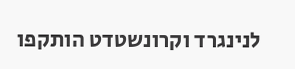לנינגרד וקרונשטדט הותקפו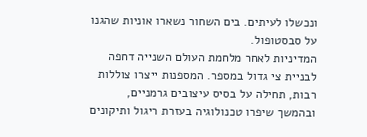ונכשלו לעיתים. בים השחור נשארו אוניות שהגנו על סבסטופול.
המדיניות לאחר מלחמת העולם השנייה דחפה לבניית צי גדול במספר. המספנות ייצרו צוללות רבות, תחילה על בסיס עיצובים גרמניים, ובהמשך שיפרו טכנולוגיה בעזרת ריגול ותיקונים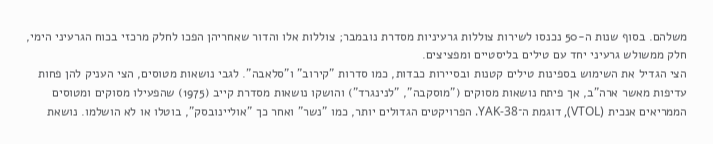משלהם. בסוף שנות ה-50 נכנסו לשירות צוללות גרעיניות מסדרת נובמבר; צוללות אלו והדור שאחריהן הפכו לחלק מרכזי בכוח הגרעיני הימי, חלק ממשולש גרעיני יחד עם טילים בליסטיים ומפציצים.
הצי הגדיל את השימוש בספינות טילים קטנות ובסיירות כבדות, כמו סדרות "קירוב" ו"סלאבה". לגבי נושאות מטוסים, הצי העניק להן פחות עדיפות מאשר ארה"ב, אך פיתח נושאות מסוקים ("מוסקבה", "לנינגרד") והושקו נושאות מסדרת קייב (1975) שהפעילו מסוקים ומטוסים הממריאים אנכית (VTOL), דוגמת ה־YAK-38. הפרויקטים הגדולים יותר, כמו "נשר" ואחר כך "אוליינובסק", בוטלו או לא הושלמו. נושאת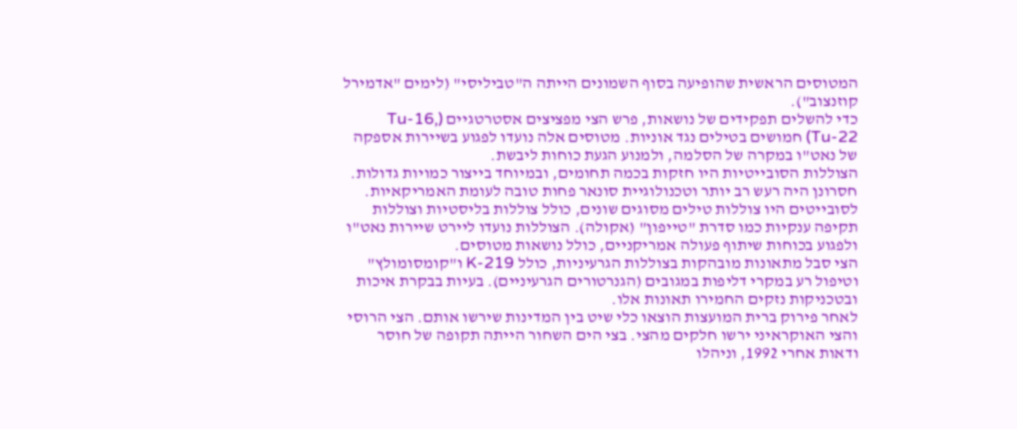המטוסים הראשית שהופיעה בסוף השמונים הייתה ה"טביליסי" (לימים "אדמירל קוזנצוב").
כדי להשלים תפקידים של נושאות, פרש הצי מפציצים אסטרטגיים (Tu-16, Tu-22) חמושים בטילים נגד אוניות. מטוסים אלה נועדו לפגוע בשיירות אספקה של נאט"ו במקרה של הסלמה, ולמנוע הגעת כוחות ליבשת.
הצוללות הסובייטיות היו חזקות בכמה תחומים, ובמיוחד בייצור כמויות גדולות. חסרונן היה רעש רב יותר וטכנולוגיית סונאר פחות טובה לעומת האמריקאיות. לסובייטים היו צוללות טילים מסוגים שונים, כולל צוללות בליסטיות וצוללות תקיפה ענקיות כמו סדרת "טייפון" (אקולה). הצוללות נועדו ליירט שיירות נאט"ו ולפגוע בכוחות שיתוף פעולה אמריקניים, כולל נושאות מטוסים.
הצי סבל מתאונות מובהקות בצוללות הגרעיניות, כולל K-219 ו"קומסומולץ" וטיפול רע במקרי דליפות במגובים (הגנרטורים הגרעיניים). בעיות בבקרת איכות ובטכניקות נזקים החמירו תאונות אלו.
לאחר פירוק ברית המועצות הוצאו כלי שיט בין המדינות שירשו אותם. הצי הרוסי והצי האוקראיני ירשו חלקים מהצי. בצי הים השחור הייתה תקופה של חוסר ודאות אחרי 1992, וניהלו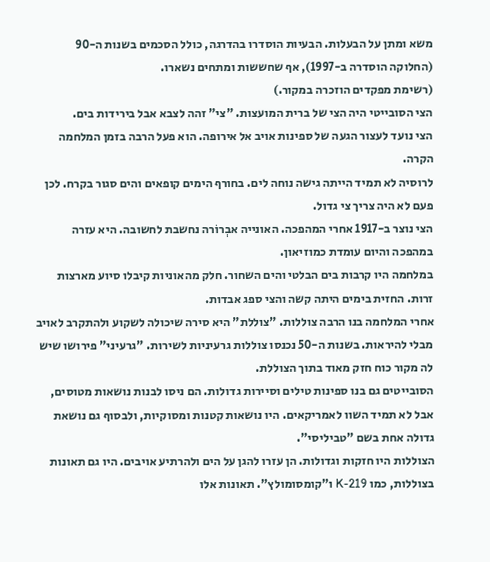משא ומתן על הבעלות. הבעיות הוסדרו בהדרגה, כולל הסכמים בשנות ה-90 (החלוקה הוסדרה ב-1997), אף שחששות ומתחים נשארו.
(רשימת מפקדים הוזכרה במקור.)
הצי הסובייטי היה הצי של ברית המועצות. "צי" זהה לצבא אבל בירידות בים.
הצי נועד לעצור הגעה של ספינות אויב אל אירופה. הוא פעל הרבה בזמן המלחמה הקרה.
לרוסיה לא תמיד הייתה גישה נוחה לים. בחורף הימים קופאים והים סגור בקרח. לכן פעם לא היה צריך צי גדול.
הצי נוצר ב-1917 אחרי המהפכה. האונייה אבְרוֹרה נחשבת לחשובה. היא עזרה במהפכה והיום עומדת כמוזיאון.
במלחמה היו קרבות בים הבלטי והים השחור. חלק מהאוניות קיבלו סיוע מארצות זרות. החזית בימים היתה קשה והצי ספג אבדות.
אחרי המלחמה בנו הרבה צוללות. "צוללת" היא סירה שיכולה לשקוע ולהתקרב לאויב מבלי להיראות. בשנות ה-50 נכנסו צוללות גרעיניות לשירות. "גרעיני" פירושו שיש לה מקור כוח חזק מאוד בתוך הצוללת.
הסובייטים גם בנו ספינות טילים וסיירות גדולות. הם ניסו לבנות נושאות מטוסים, אבל לא תמיד השוו לאמריקאים. היו נושאות קטנות ומסוקיות, ולבסוף גם נושאת גדולה אחת בשם "טביליסי".
הצוללות היו חזקות וגדולות. הן עזרו להגן על הים ולהרתיע אויבים. היו גם תאונות בצוללות, כמו K-219 ו"קומסומולץ". תאונות אלו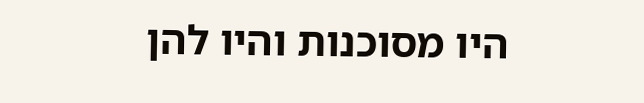היו מסוכנות והיו להן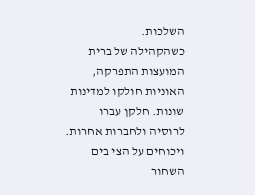השלכות.
כשהקהילה של ברית המועצות התפרקה, האוניות חולקו למדינות שונות. חלקן עברו לרוסיה ולחברות אחרות. ויכוחים על הצי בים השחור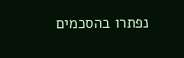נפתרו בהסכמים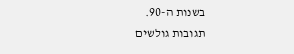בשנות ה-90.
תגובות גולשים